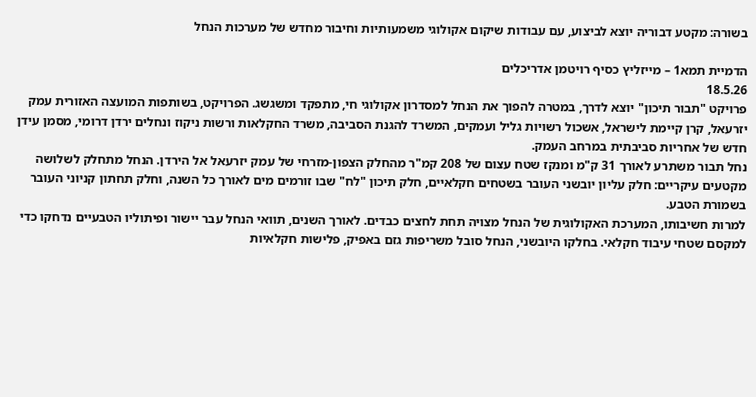בשורה: מקטע דבוריה יוצא לביצוע, עם עבודות שיקום אקולוגי משמעותיות וחיבור מחדש של מערכות הנחל

הדמיית תמא1 – מייזליץ כסיף רויטמן אדריכלים
18.5.26
פרויקט "תבור תיכון" יוצא לדרך, במטרה להפוך את הנחל למסדרון אקולוגי חי, מתפקד ומשגשג. הפרויקט, בשותפות המועצה האזורית עמק יזרעאל, קרן קיימת לישראל, אשכול רשויות גליל ועמקים, המשרד להגנת הסביבה, משרד החקלאות ורשות ניקוז ונחלים ירדן דרומי, מסמן עידן חדש של אחריות סביבתית במרחב העמק.
נחל תבור משתרע לאורך 31 ק"מ ומנקז שטח עצום של 208 קמ"ר מהחלק הצפון-מזרחי של עמק יזרעאל אל הירדן. הנחל מתחלק לשלושה מקטעים עיקריים: חלק עליון יובשני העובר בשטחים חקלאיים, חלק תיכון "לח" שבו זורמים מים לאורך כל השנה, וחלק תחתון קניוני העובר בשמורת הטבע.
למרות חשיבותו, המערכת האקולוגית של הנחל מצויה תחת לחצים כבדים. לאורך השנים, תוואי הנחל עבר יישור ופיתוליו הטבעיים נדחקו כדי למקסם שטחי עיבוד חקלאי. בחלקו היובשני, הנחל סובל משריפות גזם באפיק, פלישות חקלאיות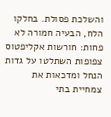והשלכת פסולת. בחלקו הלח, הבעיה חמורה לא פחות: חורשות אקליפטוס צפופות השתלטו על גדות הנחל ומדכאות את צמחיית בתי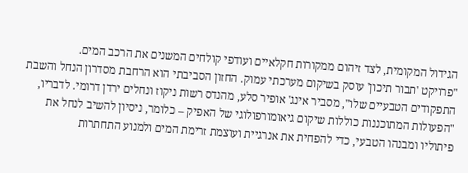הגידול המקומית, לצד זיהום ממקורות חקלאיים ועודפי קולחים המשנים את הרכב המים.
"פרויקט 'תבור תיכון' עוסק בשיקום מערכתי עמוק. החזון הסביבתי הוא הרחבת מסדרון הנחל והשבת התפקודים הטבעיים שלו", מסביר אינג' אופיר סלע, מהנדס רשות ניקוז ונחלים ירדן דרומי. לדבריו, "הפעולות המתוכננות כוללות שיקום גיאומורפולוגי של האפיק – כלומר, ניסיון להשיב לנחל את פיתוליו ומבנהו הטבעי, כדי להפחית את אנרגיית ועוצמת זרימת המים ולמנוע התחתרות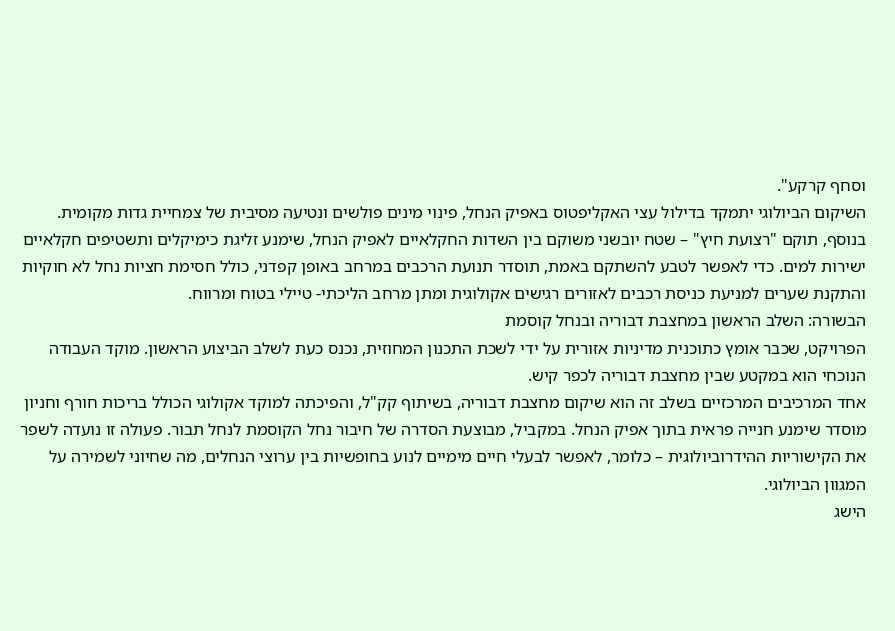וסחף קרקע".
השיקום הביולוגי יתמקד בדילול עצי האקליפטוס באפיק הנחל, פינוי מינים פולשים ונטיעה מסיבית של צמחיית גדות מקומית. בנוסף, תוקם "רצועת חיץ" – שטח יובשני משוקם בין השדות החקלאיים לאפיק הנחל, שימנע זליגת כימיקלים ותשטיפים חקלאיים ישירות למים. כדי לאפשר לטבע להשתקם באמת, תוסדר תנועת הרכבים במרחב באופן קפדני, כולל חסימת חציות נחל לא חוקיות והתקנת שערים למניעת כניסת רכבים לאזורים רגישים אקולוגית ומתן מרחב הליכתי- טיילי בטוח ומרווח.
הבשורה: השלב הראשון במחצבת דבוריה ובנחל קוסמת
הפרויקט, שכבר אומץ כתוכנית מדיניות אזורית על ידי לשכת התכנון המחוזית, נכנס כעת לשלב הביצוע הראשון. מוקד העבודה הנוכחי הוא במקטע שבין מחצבת דבוריה לכפר קיש.
אחד המרכיבים המרכזיים בשלב זה הוא שיקום מחצבת דבוריה, בשיתוף קק"ל, והפיכתה למוקד אקולוגי הכולל בריכות חורף וחניון מוסדר שימנע חנייה פראית בתוך אפיק הנחל. במקביל, מבוצעת הסדרה של חיבור נחל הקוסמת לנחל תבור. פעולה זו נועדה לשפר את הקישוריות ההידרוביולוגית – כלומר, לאפשר לבעלי חיים מימיים לנוע בחופשיות בין ערוצי הנחלים, מה שחיוני לשמירה על המגוון הביולוגי.
הישג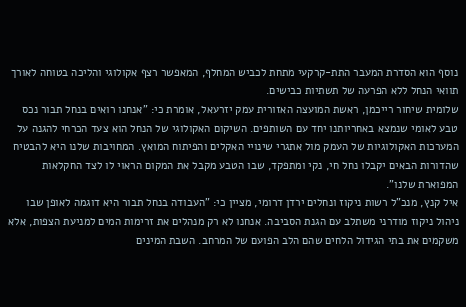נוסף הוא הסדרת המעבר התת-קרקעי מתחת לכביש המחלף, המאפשר רצף אקולוגי והליכה בטוחה לאורך תוואי הנחל ללא הפרעה של תשתיות כבישים.
שלומית שיחור רייכמן, ראשת המועצה האזורית עמק יזרעאל, אומרת כי: "אנחנו רואים בנחל תבור נכס טבע לאומי שנמצא באחריותנו יחד עם השותפים. השיקום האקולוגי של הנחל הוא צעד הכרחי להגנה על המערכות האקולוגיות של העמק מול אתגרי שינויי האקלים והפיתוח המואץ. המחויבות שלנו היא להבטיח שהדורות הבאים יקבלו נחל חי, נקי ומתפקד, שבו הטבע מקבל את המקום הראוי לו לצד החקלאות המפוארת שלנו".
איל קנץ, מנכ"ל רשות ניקוז ונחלים ירדן דרומי, מציין כי: "העבודה בנחל תבור היא דוגמה לאופן שבו ניהול ניקוז מודרני משתלב עם הגנת הסביבה. אנחנו לא רק מנהלים את זרימות המים למניעת הצפות, אלא משקמים את בתי הגידול הלחים שהם הלב הפועם של המרחב. השבת המינים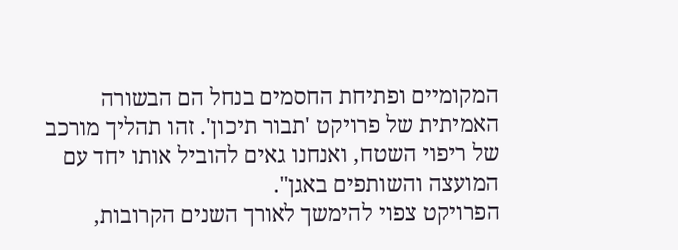המקומיים ופתיחת החסמים בנחל הם הבשורה האמיתית של פרויקט 'תבור תיכון'. זהו תהליך מורכב של ריפוי השטח, ואנחנו גאים להוביל אותו יחד עם המועצה והשותפים באגן".
הפרויקט צפוי להימשך לאורך השנים הקרובות,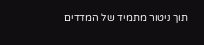תוך ניטור מתמיד של המדדים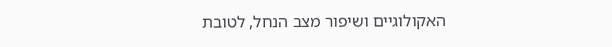האקולוגיים ושיפור מצב הנחל, לטובת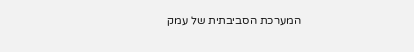המערכת הסביבתית של עמק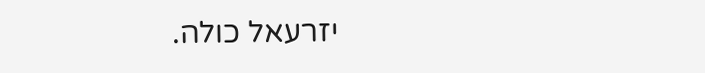יזרעאל כולה.